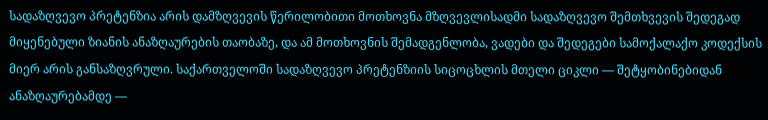სადაზღვევო პრეტენზია არის დამზღვევის წერილობითი მოთხოვნა მზღვევლისადმი სადაზღვევო შემთხვევის შედეგად მიყენებული ზიანის ანაზღაურების თაობაზე, და ამ მოთხოვნის შემადგენლობა, ვადები და შედეგები სამოქალაქო კოდექსის მიერ არის განსაზღვრული. საქართველოში სადაზღვევო პრეტენზიის სიცოცხლის მთელი ციკლი — შეტყობინებიდან ანაზღაურებამდე —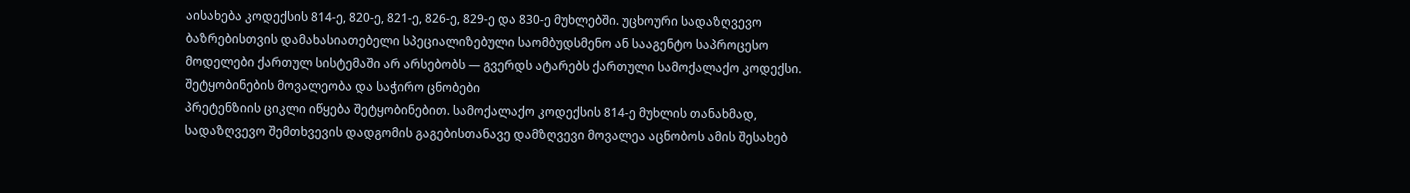აისახება კოდექსის 814-ე, 820-ე, 821-ე, 826-ე, 829-ე და 830-ე მუხლებში. უცხოური სადაზღვევო ბაზრებისთვის დამახასიათებელი სპეციალიზებული საომბუდსმენო ან სააგენტო საპროცესო მოდელები ქართულ სისტემაში არ არსებობს — გვერდს ატარებს ქართული სამოქალაქო კოდექსი.
შეტყობინების მოვალეობა და საჭირო ცნობები
პრეტენზიის ციკლი იწყება შეტყობინებით. სამოქალაქო კოდექსის 814-ე მუხლის თანახმად, სადაზღვევო შემთხვევის დადგომის გაგებისთანავე დამზღვევი მოვალეა აცნობოს ამის შესახებ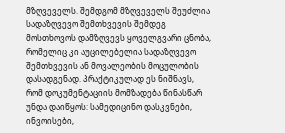მზღვეველს. შემდგომ მზღვეველს შეუძლია სადაზღვევო შემთხვევის შემდეგ მოსთხოვოს დამზღვევს ყოველგვარი ცნობა, რომელიც კი აუცილებელია სადაზღვევო შემთხვევის ან მოვალეობის მოცულობის დასადგენად. პრაქტიკულად ეს ნიშნავს, რომ დოკუმენტაციის მომზადება წინასწარ უნდა დაიწყოს: სამედიცინო დასკვნები, ინვოისები,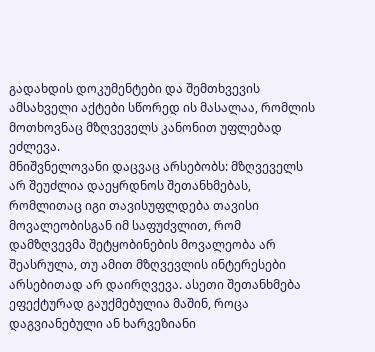გადახდის დოკუმენტები და შემთხვევის ამსახველი აქტები სწორედ ის მასალაა, რომლის მოთხოვნაც მზღვეველს კანონით უფლებად ეძლევა.
მნიშვნელოვანი დაცვაც არსებობს: მზღვეველს არ შეუძლია დაეყრდნოს შეთანხმებას, რომლითაც იგი თავისუფლდება თავისი მოვალეობისგან იმ საფუძვლით, რომ დამზღვევმა შეტყობინების მოვალეობა არ შეასრულა, თუ ამით მზღვევლის ინტერესები არსებითად არ დაირღვევა. ასეთი შეთანხმება ეფექტურად გაუქმებულია მაშინ, როცა დაგვიანებული ან ხარვეზიანი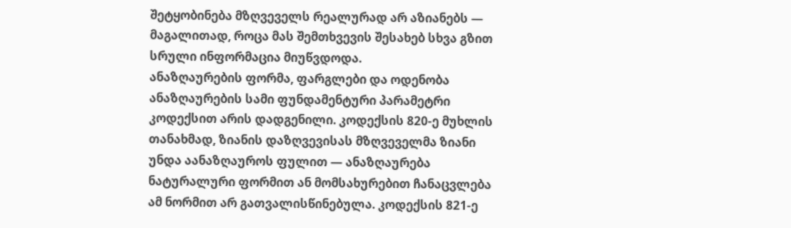შეტყობინება მზღვეველს რეალურად არ აზიანებს — მაგალითად, როცა მას შემთხვევის შესახებ სხვა გზით სრული ინფორმაცია მიუწვდოდა.
ანაზღაურების ფორმა, ფარგლები და ოდენობა
ანაზღაურების სამი ფუნდამენტური პარამეტრი კოდექსით არის დადგენილი. კოდექსის 820-ე მუხლის თანახმად, ზიანის დაზღვევისას მზღვეველმა ზიანი უნდა აანაზღაუროს ფულით — ანაზღაურება ნატურალური ფორმით ან მომსახურებით ჩანაცვლება ამ ნორმით არ გათვალისწინებულა. კოდექსის 821-ე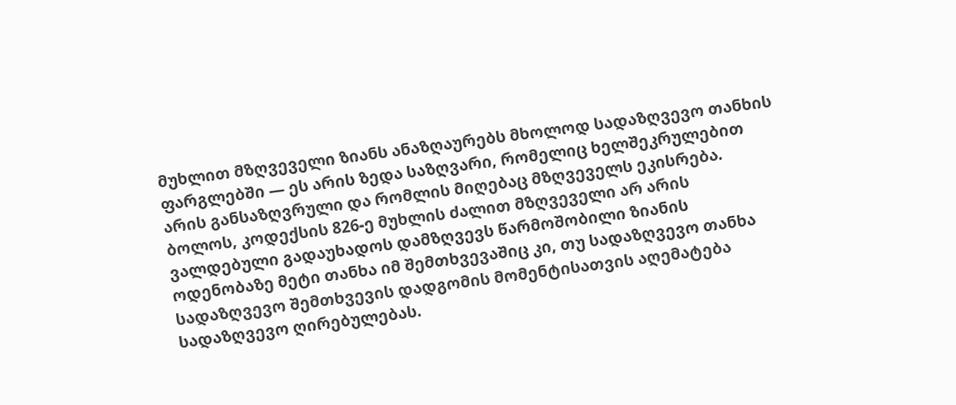მუხლით მზღვეველი ზიანს ანაზღაურებს მხოლოდ სადაზღვევო თანხის ფარგლებში — ეს არის ზედა საზღვარი, რომელიც ხელშეკრულებით არის განსაზღვრული და რომლის მიღებაც მზღვეველს ეკისრება. ბოლოს, კოდექსის 826-ე მუხლის ძალით მზღვეველი არ არის ვალდებული გადაუხადოს დამზღვევს წარმოშობილი ზიანის ოდენობაზე მეტი თანხა იმ შემთხვევაშიც კი, თუ სადაზღვევო თანხა სადაზღვევო შემთხვევის დადგომის მომენტისათვის აღემატება სადაზღვევო ღირებულებას.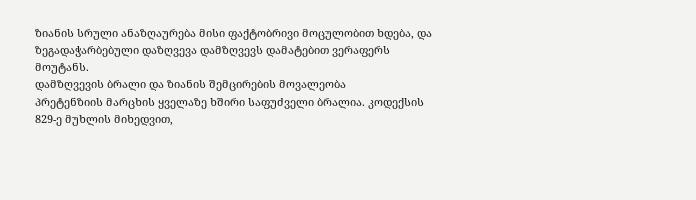ზიანის სრული ანაზღაურება მისი ფაქტობრივი მოცულობით ხდება, და ზეგადაჭარბებული დაზღვევა დამზღვევს დამატებით ვერაფერს მოუტანს.
დამზღვევის ბრალი და ზიანის შემცირების მოვალეობა
პრეტენზიის მარცხის ყველაზე ხშირი საფუძველი ბრალია. კოდექსის 829-ე მუხლის მიხედვით,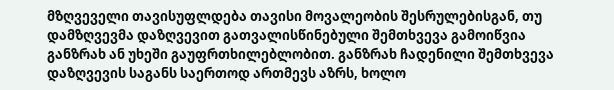მზღვეველი თავისუფლდება თავისი მოვალეობის შესრულებისგან, თუ დამზღვევმა დაზღვევით გათვალისწინებული შემთხვევა გამოიწვია განზრახ ან უხეში გაუფრთხილებლობით. განზრახ ჩადენილი შემთხვევა დაზღვევის საგანს საერთოდ ართმევს აზრს, ხოლო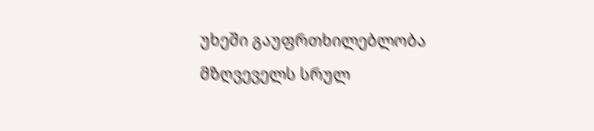უხეში გაუფრთხილებლობა მზღვეველს სრულ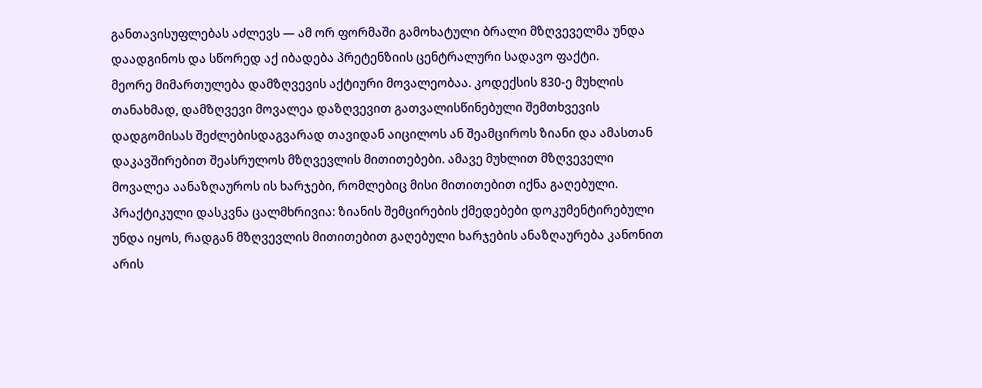განთავისუფლებას აძლევს — ამ ორ ფორმაში გამოხატული ბრალი მზღვეველმა უნდა დაადგინოს და სწორედ აქ იბადება პრეტენზიის ცენტრალური სადავო ფაქტი.
მეორე მიმართულება დამზღვევის აქტიური მოვალეობაა. კოდექსის 830-ე მუხლის თანახმად, დამზღვევი მოვალეა დაზღვევით გათვალისწინებული შემთხვევის დადგომისას შეძლებისდაგვარად თავიდან აიცილოს ან შეამციროს ზიანი და ამასთან დაკავშირებით შეასრულოს მზღვევლის მითითებები. ამავე მუხლით მზღვეველი მოვალეა აანაზღაუროს ის ხარჯები, რომლებიც მისი მითითებით იქნა გაღებული. პრაქტიკული დასკვნა ცალმხრივია: ზიანის შემცირების ქმედებები დოკუმენტირებული უნდა იყოს, რადგან მზღვევლის მითითებით გაღებული ხარჯების ანაზღაურება კანონით არის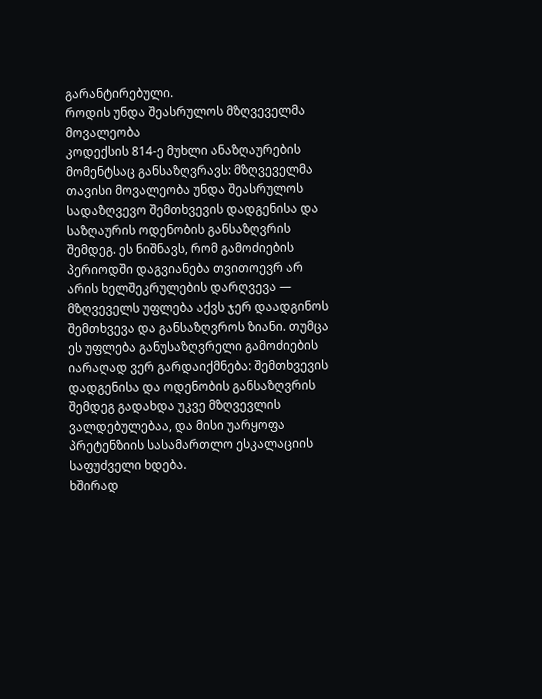გარანტირებული.
როდის უნდა შეასრულოს მზღვეველმა მოვალეობა
კოდექსის 814-ე მუხლი ანაზღაურების მომენტსაც განსაზღვრავს: მზღვეველმა თავისი მოვალეობა უნდა შეასრულოს სადაზღვევო შემთხვევის დადგენისა და საზღაურის ოდენობის განსაზღვრის შემდეგ. ეს ნიშნავს, რომ გამოძიების პერიოდში დაგვიანება თვითოევრ არ არის ხელშეკრულების დარღვევა — მზღვეველს უფლება აქვს ჯერ დაადგინოს შემთხვევა და განსაზღვროს ზიანი. თუმცა ეს უფლება განუსაზღვრელი გამოძიების იარაღად ვერ გარდაიქმნება: შემთხვევის დადგენისა და ოდენობის განსაზღვრის შემდეგ გადახდა უკვე მზღვევლის ვალდებულებაა, და მისი უარყოფა პრეტენზიის სასამართლო ესკალაციის საფუძველი ხდება.
ხშირად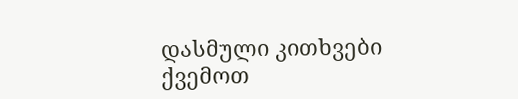დასმული კითხვები
ქვემოთ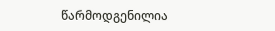წარმოდგენილია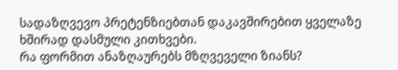სადაზღვევო პრეტენზიებთან დაკავშირებით ყველაზე ხშირად დასმული კითხვები.
რა ფორმით ანაზღაურებს მზღვეველი ზიანს?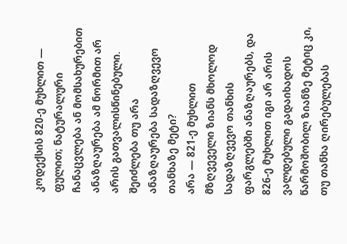კოდექსის 820-ე მუხლით — ფულით; ნატურალური ჩანაცვლება ან მომსახურებით ანაზღაურება ამ ნორმით არ არის გათვალისწინებული.
შეიძლება თუ არა ანაზღაურება სადაზღვევო თანხაზე მეტი?
არა — 821-ე მუხლით მზღვეველი ზიანს მხოლოდ სადაზღვევო თანხის ფარგლებში ანაზღაურებს, და 826-ე მუხლით იგი არ არის ვალდებული გადაიხადოს წარმოშობილ ზიანზე მეტიც კი, თუ თანხა ღირებულებას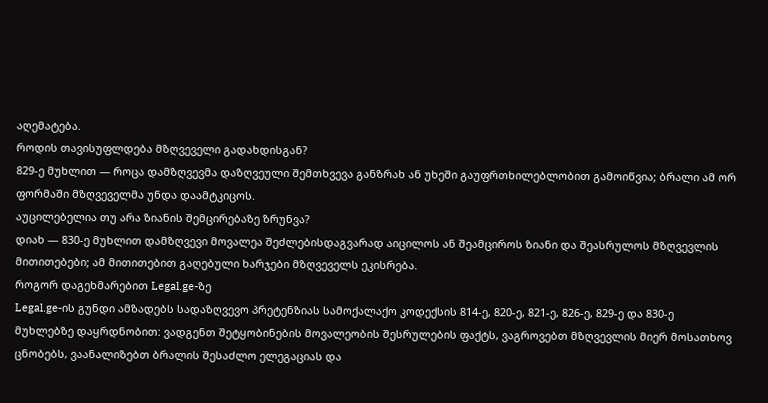აღემატება.
როდის თავისუფლდება მზღვეველი გადახდისგან?
829-ე მუხლით — როცა დამზღვევმა დაზღვეული შემთხვევა განზრახ ან უხეში გაუფრთხილებლობით გამოიწვია; ბრალი ამ ორ ფორმაში მზღვეველმა უნდა დაამტკიცოს.
აუცილებელია თუ არა ზიანის შემცირებაზე ზრუნვა?
დიახ — 830-ე მუხლით დამზღვევი მოვალეა შეძლებისდაგვარად აიცილოს ან შეამციროს ზიანი და შეასრულოს მზღვევლის მითითებები; ამ მითითებით გაღებული ხარჯები მზღვეველს ეკისრება.
როგორ დაგეხმარებით Legal.ge-ზე
Legal.ge-ის გუნდი ამზადებს სადაზღვევო პრეტენზიას სამოქალაქო კოდექსის 814-ე, 820-ე, 821-ე, 826-ე, 829-ე და 830-ე მუხლებზე დაყრდნობით: ვადგენთ შეტყობინების მოვალეობის შესრულების ფაქტს, ვაგროვებთ მზღვევლის მიერ მოსათხოვ ცნობებს, ვაანალიზებთ ბრალის შესაძლო ელეგაციას და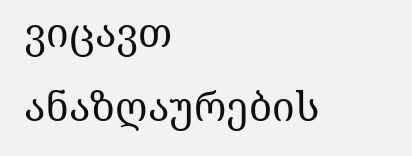ვიცავთ ანაზღაურების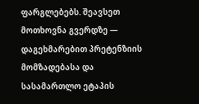ფარგლებებს. შეავსეთ მოთხოვნა გვერდზე — დაგეხმარებით პრეტენზიის მომზადებასა და სასამართლო ეტაპის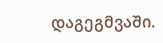დაგეგმვაში.